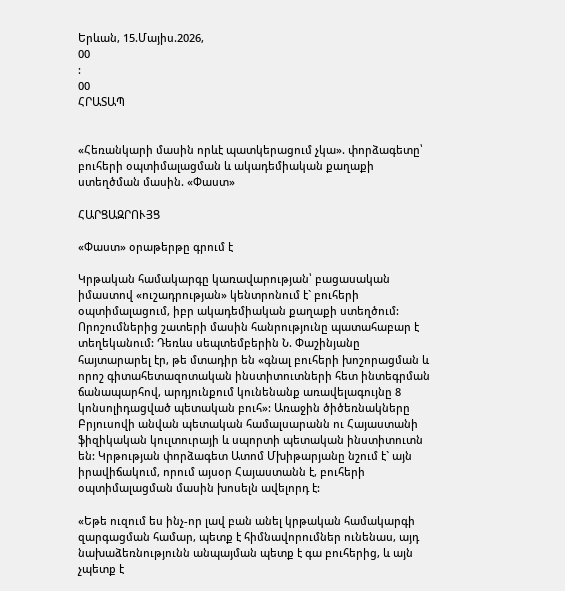Երևան, 15.Մայիս.2026,
00
:
00
ՀՐԱՏԱՊ


«Հեռանկարի մասին որևէ պատկերացում չկա». փորձագետը՝ բուհերի օպտիմալացման և ակադեմիական քաղաքի ստեղծման մասին. «Փաստ»

ՀԱՐՑԱԶՐՈՒՅՑ

«Փաստ» օրաթերթը գրում է

Կրթական համակարգը կառավարության՝ բացասական իմաստով «ուշադրության» կենտրոնում է` բուհերի օպտիմալացում, իբր ակադեմիական քաղաքի ստեղծում: Որոշումներից շատերի մասին հանրությունը պատահաբար է տեղեկանում: Դեռևս սեպտեմբերին Ն. Փաշինյանը հայտարարել էր, թե մտադիր են «գնալ բուհերի խոշորացման և որոշ գիտահետազոտական ինստիտուտների հետ ինտեգրման ճանապարհով, արդյունքում կունենանք առավելագույնը 8 կոնսոլիդացված պետական բուհ»: Առաջին ծիծեռնակները Բրյուսովի անվան պետական համալսարանն ու Հայաստանի ֆիզիկական կուլտուրայի և սպորտի պետական ինստիտուտն են: Կրթության փորձագետ Ատոմ Մխիթարյանը նշում է` այն իրավիճակում, որում այսօր Հայաստանն է, բուհերի օպտիմալացման մասին խոսելն ավելորդ է:

«Եթե ուզում ես ինչ-որ լավ բան անել կրթական համակարգի զարգացման համար, պետք է հիմնավորումներ ունենաս, այդ նախաձեռնությունն անպայման պետք է գա բուհերից, և այն չպետք է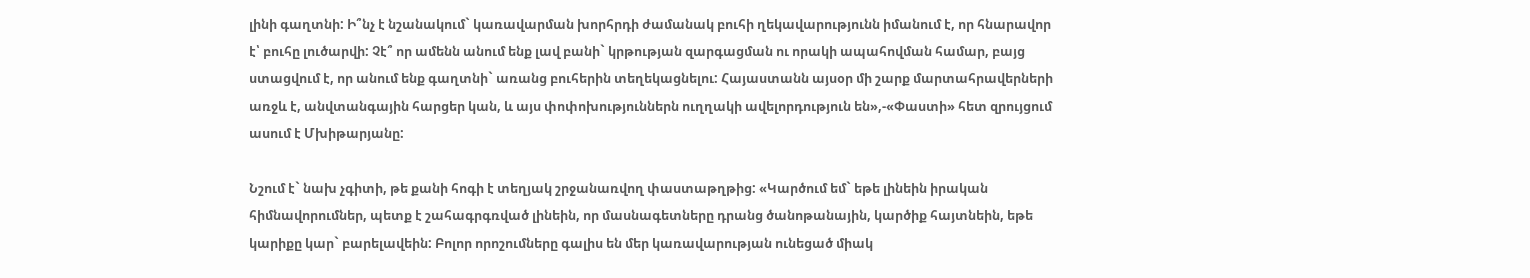լինի գաղտնի: Ի՞նչ է նշանակում` կառավարման խորհրդի ժամանակ բուհի ղեկավարությունն իմանում է, որ հնարավոր է՝ բուհը լուծարվի: Չէ՞ որ ամենն անում ենք լավ բանի` կրթության զարգացման ու որակի ապահովման համար, բայց ստացվում է, որ անում ենք գաղտնի` առանց բուհերին տեղեկացնելու: Հայաստանն այսօր մի շարք մարտահրավերների առջև է, անվտանգային հարցեր կան, և այս փոփոխություններն ուղղակի ավելորդություն են»,-«Փաստի» հետ զրույցում ասում է Մխիթարյանը:

Նշում է` նախ չգիտի, թե քանի հոգի է տեղյակ շրջանառվող փաստաթղթից: «Կարծում եմ` եթե լինեին իրական հիմնավորումներ, պետք է շահագրգռված լինեին, որ մասնագետները դրանց ծանոթանային, կարծիք հայտնեին, եթե կարիքը կար` բարելավեին: Բոլոր որոշումները գալիս են մեր կառավարության ունեցած միակ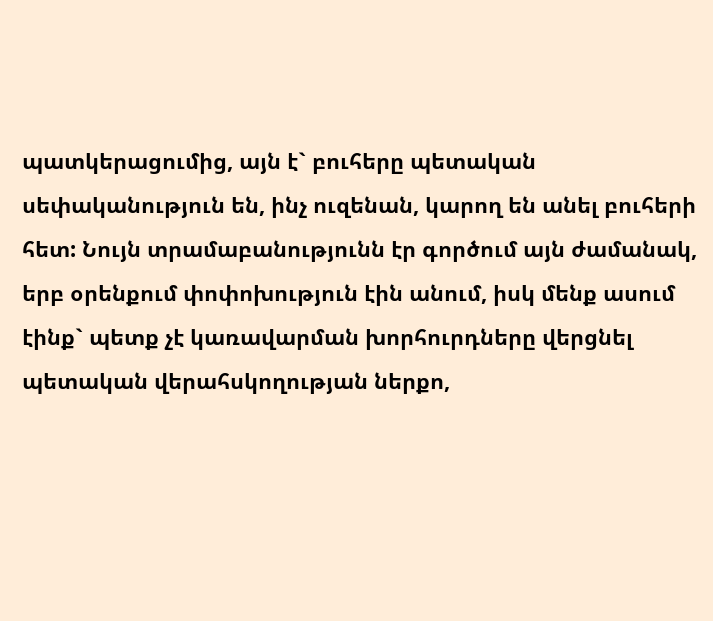պատկերացումից, այն է` բուհերը պետական սեփականություն են, ինչ ուզենան, կարող են անել բուհերի հետ: Նույն տրամաբանությունն էր գործում այն ժամանակ, երբ օրենքում փոփոխություն էին անում, իսկ մենք ասում էինք` պետք չէ կառավարման խորհուրդները վերցնել պետական վերահսկողության ներքո,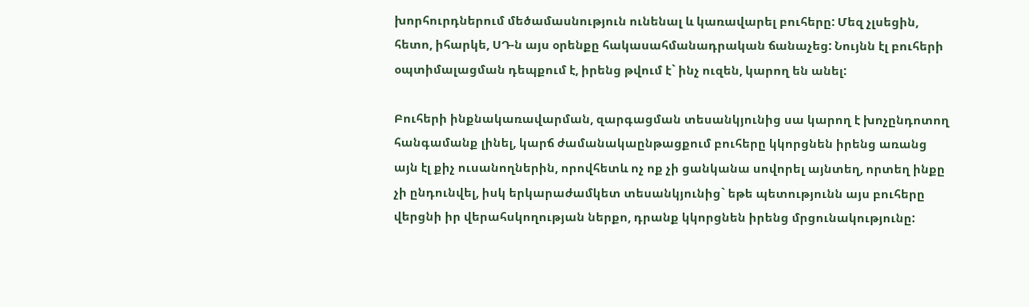խորհուրդներում մեծամասնություն ունենալ և կառավարել բուհերը: Մեզ չլսեցին, հետո, իհարկե, ՍԴ-ն այս օրենքը հակասահմանադրական ճանաչեց: Նույնն էլ բուհերի օպտիմալացման դեպքում է, իրենց թվում է` ինչ ուզեն, կարող են անել:

Բուհերի ինքնակառավարման, զարգացման տեսանկյունից սա կարող է խոչընդոտող հանգամանք լինել, կարճ ժամանակաընթացքում բուհերը կկորցնեն իրենց առանց այն էլ քիչ ուսանողներին, որովհետև ոչ ոք չի ցանկանա սովորել այնտեղ, որտեղ ինքը չի ընդունվել, իսկ երկարաժամկետ տեսանկյունից` եթե պետությունն այս բուհերը վերցնի իր վերահսկողության ներքո, դրանք կկորցնեն իրենց մրցունակությունը: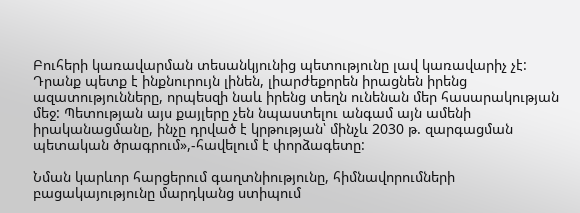Բուհերի կառավարման տեսանկյունից պետությունը լավ կառավարիչ չէ: Դրանք պետք է ինքնուրույն լինեն, լիարժեքորեն իրացնեն իրենց ազատությունները, որպեսզի նաև իրենց տեղն ունենան մեր հասարակության մեջ: Պետության այս քայլերը չեն նպաստելու անգամ այն ամենի իրականացմանը, ինչը դրված է կրթության՝ մինչև 2030 թ. զարգացման պետական ծրագրում»,-հավելում է փորձագետը:

Նման կարևոր հարցերում գաղտնիությունը, հիմնավորումների բացակայությունը մարդկանց ստիպում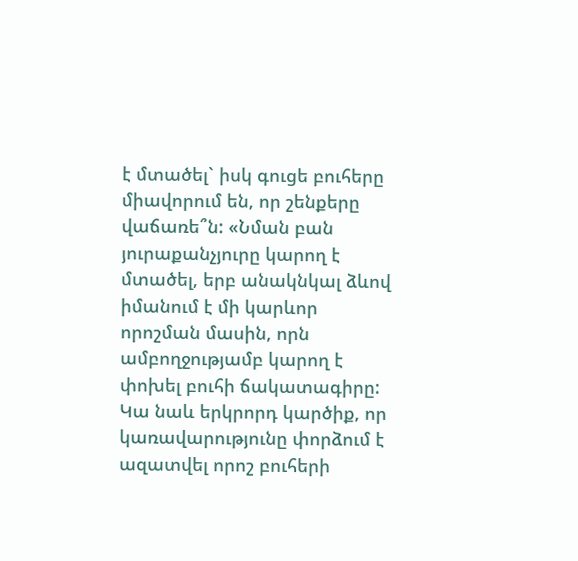է մտածել` իսկ գուցե բուհերը միավորում են, որ շենքերը վաճառե՞ն: «Նման բան յուրաքանչյուրը կարող է մտածել, երբ անակնկալ ձևով իմանում է մի կարևոր որոշման մասին, որն ամբողջությամբ կարող է փոխել բուհի ճակատագիրը: Կա նաև երկրորդ կարծիք, որ կառավարությունը փորձում է ազատվել որոշ բուհերի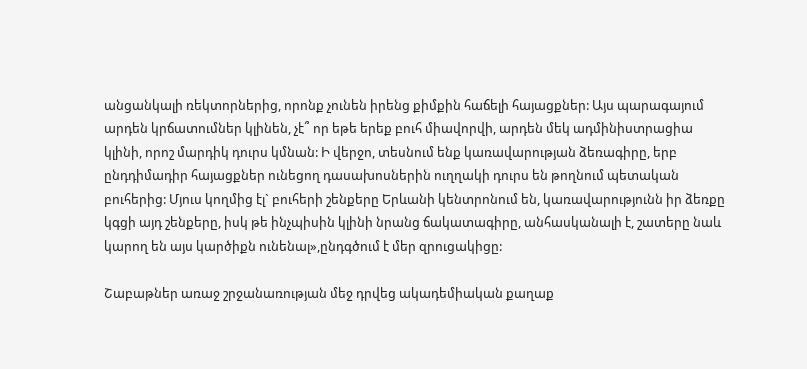անցանկալի ռեկտորներից, որոնք չունեն իրենց քիմքին հաճելի հայացքներ: Այս պարագայում արդեն կրճատումներ կլինեն, չէ՞ որ եթե երեք բուհ միավորվի, արդեն մեկ ադմինիստրացիա կլինի, որոշ մարդիկ դուրս կմնան: Ի վերջո, տեսնում ենք կառավարության ձեռագիրը, երբ ընդդիմադիր հայացքներ ունեցող դասախոսներին ուղղակի դուրս են թողնում պետական բուհերից: Մյուս կողմից էլ` բուհերի շենքերը Երևանի կենտրոնում են, կառավարությունն իր ձեռքը կգցի այդ շենքերը, իսկ թե ինչպիսին կլինի նրանց ճակատագիրը, անհասկանալի է, շատերը նաև կարող են այս կարծիքն ունենալ»,ընդգծում է մեր զրուցակիցը:

Շաբաթներ առաջ շրջանառության մեջ դրվեց ակադեմիական քաղաք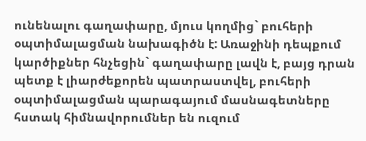ունենալու գաղափարը, մյուս կողմից` բուհերի օպտիմալացման նախագիծն է: Առաջինի դեպքում կարծիքներ հնչեցին` գաղափարը լավն է, բայց դրան պետք է լիարժեքորեն պատրաստվել, բուհերի օպտիմալացման պարագայում մասնագետները հստակ հիմնավորումներ են ուզում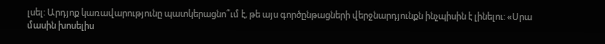լսել: Արդյոք կառավարությունը պատկերացնո՞ւմ է, թե այս գործընթացների վերջնարդյունքն ինչպիսին է լինելու: «Սրա մասին խոսելիս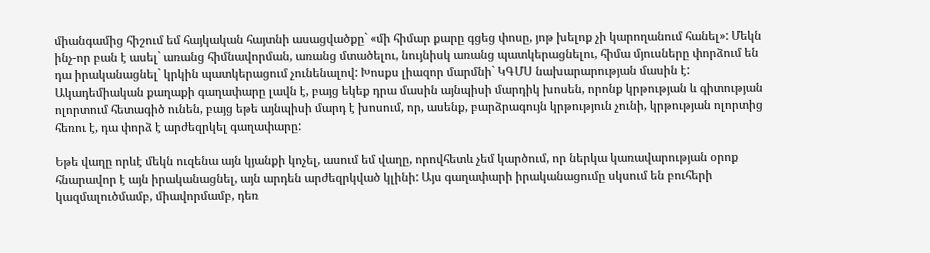միանգամից հիշում եմ հայկական հայտնի ասացվածքը` «մի հիմար քարը գցեց փոսը, յոթ խելոք չի կարողանում հանել»: Մեկն ինչ-որ բան է ասել` առանց հիմնավորման, առանց մտածելու, նույնիսկ առանց պատկերացնելու, հիմա մյուսները փորձում են դա իրականացնել` կրկին պատկերացում չունենալով: Խոսքս լիազոր մարմնի` ԿԳՄՍ նախարարության մասին է: Ակադեմիական քաղաքի գաղափարը լավն է, բայց եկեք դրա մասին այնպիսի մարդիկ խոսեն, որոնք կրթության և գիտության ոլորտում հետագիծ ունեն, բայց եթե այնպիսի մարդ է խոսում, որ, ասենք, բարձրագույն կրթություն չունի, կրթության ոլորտից հեռու է, դա փորձ է արժեզրկել գաղափարը:

Եթե վաղը որևէ մեկն ուզենա այն կյանքի կոչել, ասում եմ վաղը, որովհետև չեմ կարծում, որ ներկա կառավարության օրոք հնարավոր է այն իրականացնել, այն արդեն արժեզրկված կլինի: Այս գաղափարի իրականացումը սկսում են բուհերի կազմալուծմամբ, միավորմամբ, դեռ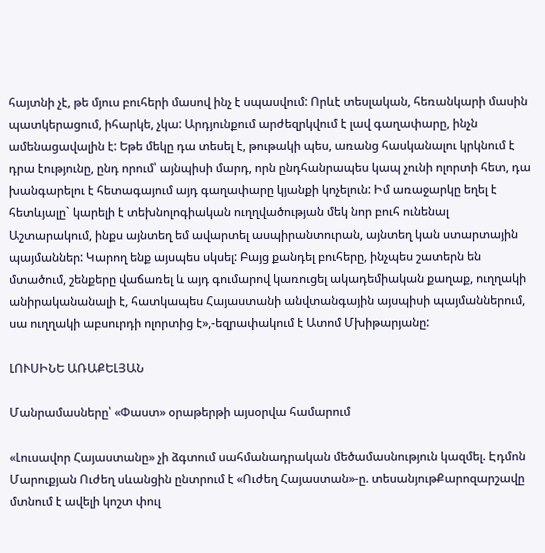հայտնի չէ, թե մյուս բուհերի մասով ինչ է սպասվում: Որևէ տեսլական, հեռանկարի մասին պատկերացում, իհարկե, չկա: Արդյունքում արժեզրկվում է լավ գաղափարը, ինչն ամենացավալին է: Եթե մեկը դա տեսել է, թութակի պես, առանց հասկանալու կրկնում է դրա էությունը, ընդ որում՝ այնպիսի մարդ, որն ընդհանրապես կապ չունի ոլորտի հետ, դա խանգարելու է հետագայում այդ գաղափարը կյանքի կոչելուն: Իմ առաջարկը եղել է հետևյալը` կարելի է տեխնոլոգիական ուղղվածության մեկ նոր բուհ ունենալ Աշտարակում, ինքս այնտեղ եմ ավարտել ասպիրանտուրան, այնտեղ կան ստարտային պայմաններ: Կարող ենք այսպես սկսել: Բայց քանդել բուհերը, ինչպես շատերն են մտածում, շենքերը վաճառել և այդ գումարով կառուցել ակադեմիական քաղաք, ուղղակի անիրականանալի է, հատկապես Հայաստանի անվտանգային այսպիսի պայմաններում, սա ուղղակի աբսուրդի ոլորտից է»,-եզրափակում է Ատոմ Մխիթարյանը:

ԼՈՒՍԻՆԵ ԱՌԱՔԵԼՅԱՆ

Մանրամասները՝ «Փաստ» օրաթերթի այսօրվա համարում

«Լուսավոր Հայաստանը» չի ձգտում սահմանադրական մեծամասնություն կազմել. Էդմոն Մարուքյան Ուժեղ սևանցին ընտրում է «Ուժեղ Հայաստան»-ը. տեսանյութՔարոզարշավը մտնում է ավելի կոշտ փուլ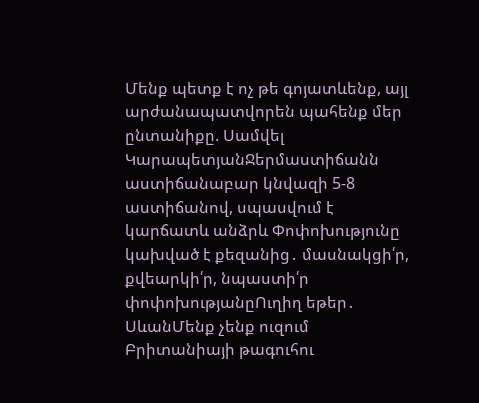Մենք պետք է ոչ թե գոյատևենք, այլ արժանապատվորեն պահենք մեր ընտանիքը. Սամվել ԿարապետյանՋերմաստիճանն աստիճանաբար կնվազի 5-8 աստիճանով, սպասվում է կարճատև անձրև Փոփոխությունը կախված է քեզանից․ մասնակցի՛ր, քվեարկի՛ր, նպաստի՛ր փոփոխությանըՈւղիղ եթեր․ ՍևանՄենք չենք ուզում Բրիտանիայի թագուհու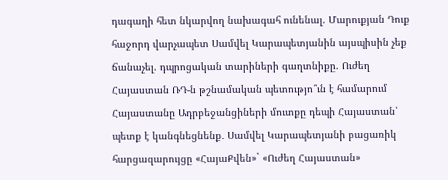դագաղի հետ նկարվող նախագահ ունենալ. Մարուքյան Դուք հաջորդ վարչապետ Սամվել Կարապետյանին այսպիսին չեք ճանաչել. դպրոցական տարիների գաղտնիքը. Ուժեղ Հայաստան ՌԴ-ն թշնամական պետությո՞ւն է համարում Հայաստանը Ադրբեջանցիների մուտքը դեպի Հայաստան՝ պետք է կանգնեցնենք․ Սամվել Կարապետյանի բացառիկ հարցազարույցը «ՀայաՔվեն»` «Ուժեղ Հայաստան»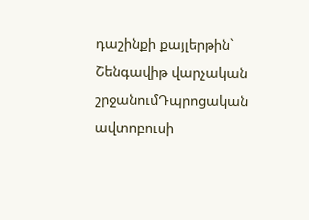դաշինքի քայլերթին` Շենգավիթ վարչական շրջանումԴպրոցական ավտոբուսի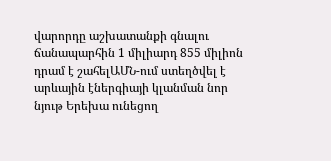վարորդը աշխատանքի գնալու ճանապարհին 1 միլիարդ 855 միլիոն դրամ է շահելԱՄՆ-ում ստեղծվել է արևային էներգիայի կլանման նոր նյութ Երեխա ունեցող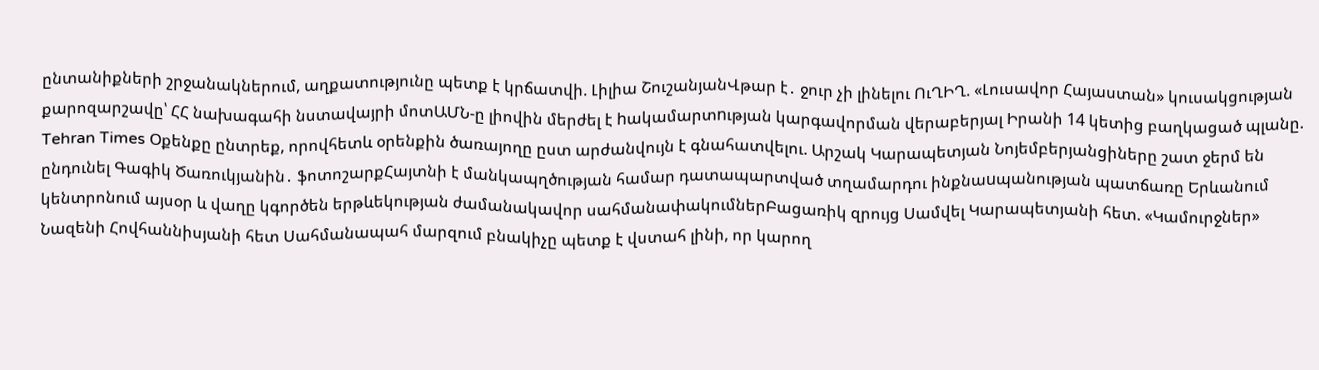ընտանիքների շրջանակներում, աղքատությունը պետք է կրճատվի. Լիլիա ՇուշանյանՎթար է․ ջուր չի լինելու ՈւՂԻՂ. «Լուսավոր Հայաստան» կուսակցության քարոզարշավը՝ ՀՀ նախագահի նստավայրի մոտԱՄՆ-ը լիովին մերժել է hակամարտnւթյան կարգավորման վերաբերյալ Իրանի 14 կետից բաղկացած պլանը. Tehran Times Օքենքը ընտրեք, որովհետև օրենքին ծառայողը ըստ արժանվույն է գնահատվելու. Արշակ Կարապետյան Նոյեմբերյանցիները շատ ջերմ են ընդունել Գագիկ Ծառուկյանին․ ֆոտոշարքՀայտնի է մանկապղծության համար դատապարտված տղամարդու ինքնաuպանության պատճառը Երևանում կենտրոնում այսօր և վաղը կգործեն երթևեկության ժամանակավոր սահմանափակումներԲացառիկ զրույց Սամվել Կարապետյանի հետ. «Կամուրջներ» Նազենի Հովհաննիսյանի հետ Սահմանապահ մարզում բնակիչը պետք է վստահ լինի, որ կարող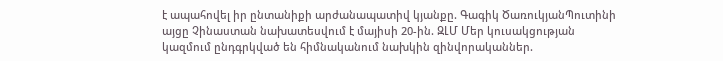է ապահովել իր ընտանիքի արժանապատիվ կյանքը. Գագիկ ԾառուկյանՊուտինի այցը Չինաստան նախատեսվում է մայիսի 20-ին. ԶԼՄ Մեր կուսակցության կազմում ընդգրկված են հիմնականում նախկին զինվորականներ.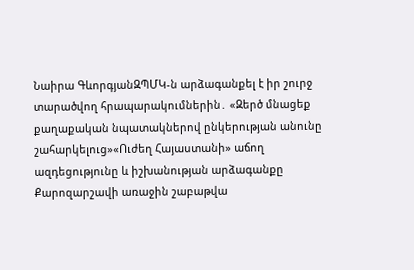Նաիրա ԳևորգյանԶՊՄԿ-ն արձագանքել է իր շուրջ տարածվող հրապարակումներին․ «Զերծ մնացեք քաղաքական նպատակներով ընկերության անունը շահարկելուց»«Ուժեղ Հայաստանի» աճող ազդեցությունը և իշխանության արձագանքը Քարոզարշավի առաջին շաբաթվա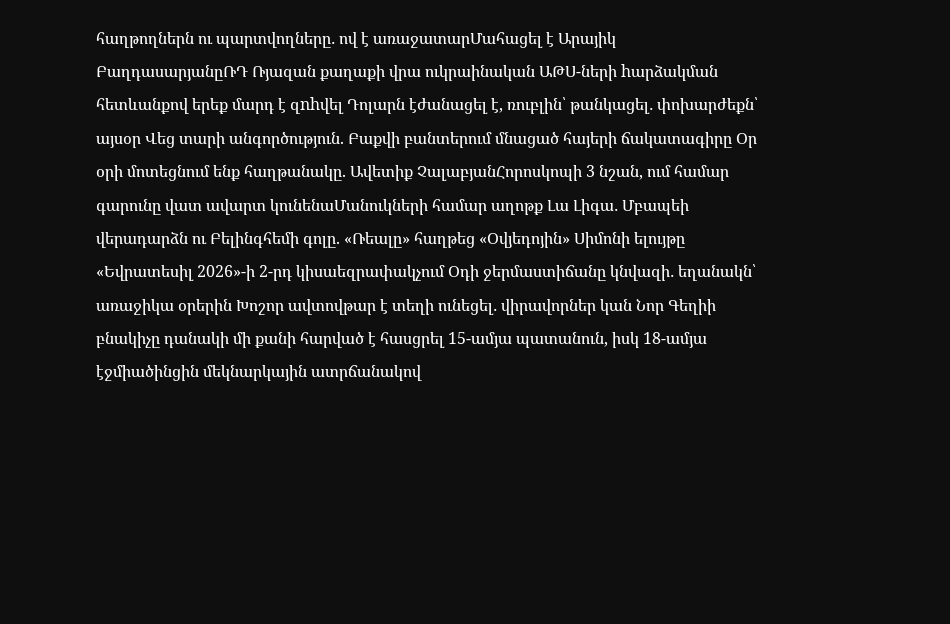հաղթողներն ու պարտվողները․ ով է առաջատարՄահացել է Արայիկ ԲաղդասարյանըՌԴ Ռյազան քաղաքի վրա ուկրաինական ԱԹՍ-ների hարձակման հետևանքով երեք մարդ է զnhվել Դոլարն էժանացել է, ռուբլին՝ թանկացել․ փոխարժեքն՝ այսօր Վեց տարի անգործություն. Բաքվի բանտերում մնացած հայերի ճակատագիրը Օր օրի մոտեցնում ենք հաղթանակը. Ավետիք ՉալաբյանՀորոսկոպի 3 նշան, ում համար գարունը վատ ավարտ կունենաՄանուկների համար աղոթք Լա Լիգա․ Մբապեի վերադարձն ու Բելինգհեմի գոլը. «Ռեալը» հաղթեց «Օվյեդոյին» Սիմոնի ելույթը «Եվրատեսիլ 2026»-ի 2-րդ կիսաեզրափակչում Օդի ջերմաստիճանը կնվազի․ եղանակն՝ առաջիկա օրերին Խոշոր ավտովթար է տեղի ունեցել․ վիրավորներ կան Նոր Գեղիի բնակիչը դանակի մի քանի հարված է հասցրել 15-ամյա պատանուն, իսկ 18-ամյա էջմիածինցին մեկնարկային ատրճանակով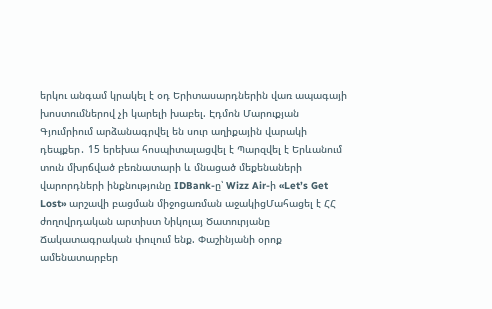երկու անգամ կրակել է օդ Երիտասարդներին վառ ապագայի խոստումներով չի կարելի խաբել. Էդմոն Մարուքյան Գյումրիում արձանագրվել են սուր աղիքային վարակի դեպքեր․ 15 երեխա հոսպիտալացվել է Պարզվել է Երևանում տուն մխրճված բեռնատարի և մնացած մեքենաների վարորդների ինքնությունը IDBank-ը՝ Wizz Air-ի «Let’s Get Lost» արշավի բացման միջոցառման աջակիցՄահացել է ՀՀ ժողովրդական արտիստ Նիկոլայ Ծատուրյանը Ճակատագրական փուլում ենք. Փաշինյանի օրոք ամենատարբեր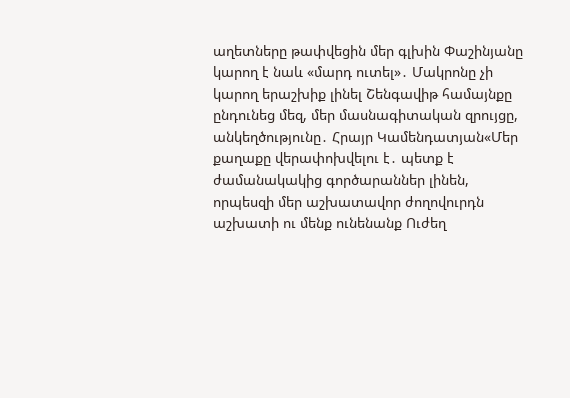աղետները թափվեցին մեր գլխին Փաշինյանը կարող է նաև «մարդ ուտել»․ Մակրոնը չի կարող երաշխիք լինել Շենգավիթ համայնքը ընդունեց մեզ, մեր մասնագիտական զրույցը, անկեղծությունը․ Հրայր Կամենդատյան«Մեր քաղաքը վերափոխվելու է․ պետք է ժամանակակից գործարաններ լինեն, որպեսզի մեր աշխատավոր ժողովուրդն աշխատի ու մենք ունենանք Ուժեղ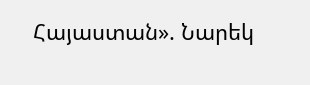Հայաստան». Նարեկ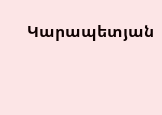Կարապետյան